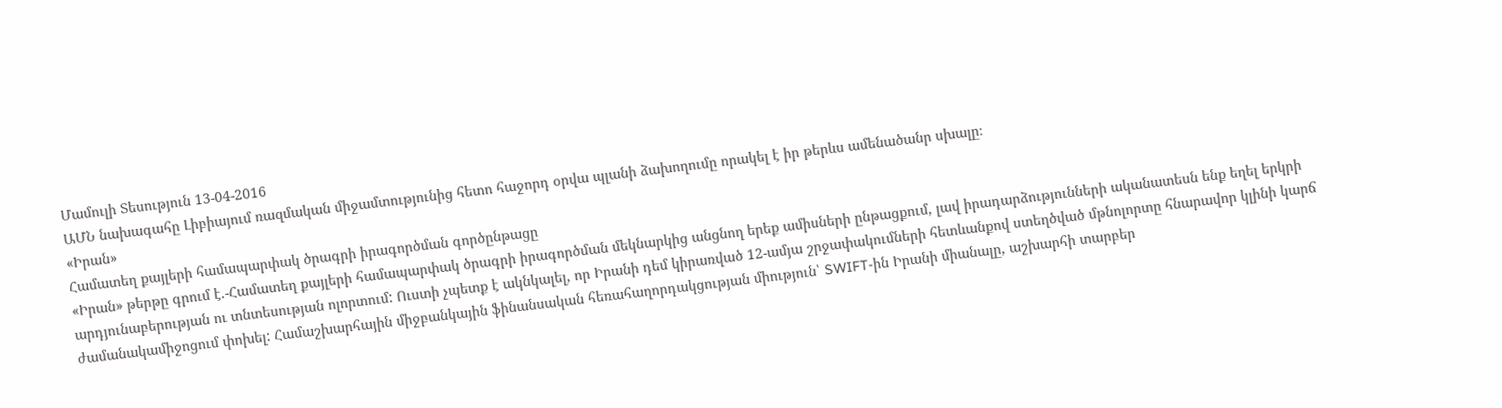Մամուլի Տեսություն 13-04-2016
ԱՄՆ նախագահը Լիբիայում ռազմական միջամտությունից հետո հաջորդ օրվա պլանի ձախողումը որակել է իր թերևս ամենածանր սխալը։
«Իրան»
Համատեղ քայլերի համապարփակ ծրագրի իրագործման գործընթացը
«Իրան» թերթը գրում է.-Համատեղ քայլերի համապարփակ ծրագրի իրագործման մեկնարկից անցնող երեք ամիսների ընթացքում, լավ իրադարձությունների ականատեսն ենք եղել երկրի արդյունաբերության ու տնտեսության ոլորտում: Ուստի չպետք է ակնկալել, որ Իրանի դեմ կիրառված 12-ամյա շրջափակումների հետևանքով ստեղծված մթնոլորտը հնարավոր կլինի կարճ ժամանակամիջոցում փոխել: Համաշխարհային միջբանկային ֆինանսական հեռահաղորդակցության միություն՝ SWIFT-ին Իրանի միանալը, աշխարհի տարբեր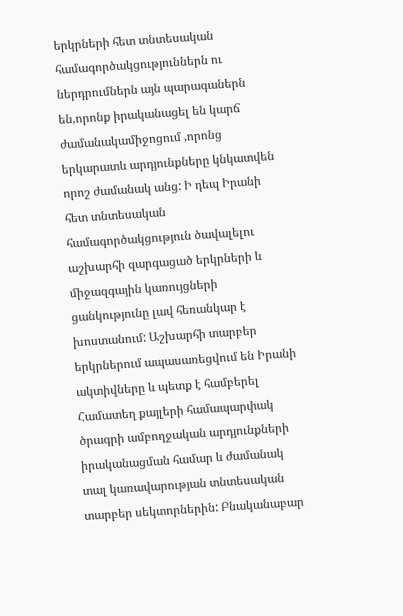երկրների հետ տնտեսական համագործակցություններն ու ներդրումներն այն պարագաներն են,որոնք իրականացել են կարճ ժամանակամիջոցում ,որոնց երկարատև արդյունքները կնկատվեն որոշ ժամանակ անց: Ի դեպ Իրանի հետ տնտեսական համագործակցություն ծավալելու աշխարհի զարգացած երկրների և միջազգային կառույցների ցանկությունը լավ հեռանկար է խոստանում: Աշխարհի տարբեր երկրներում ապասառեցվում են Իրանի ակտիվները և պետք է համբերել Համատեղ քայլերի համապարփակ ծրագրի ամբողջական արդյունքների իրականացման համար և ժամանակ տալ կառավարության տնտեսական տարբեր սեկտորներին: Բնականաբար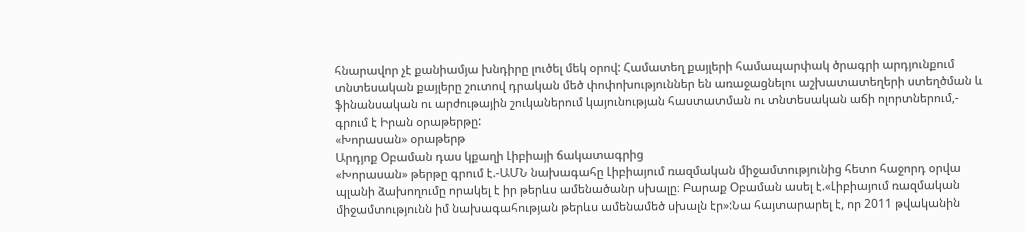հնարավոր չէ քանիամյա խնդիրը լուծել մեկ օրով: Համատեղ քայլերի համապարփակ ծրագրի արդյունքում տնտեսական քայլերը շուտով դրական մեծ փոփոխություններ են առաջացնելու աշխատատեղերի ստեղծման և ֆինանսական ու արժութային շուկաներում կայունության հաստատման ու տնտեսական աճի ոլորտներում,- գրում է Իրան օրաթերթը:
«Խորասան» օրաթերթ
Արդյոք Օբաման դաս կքաղի Լիբիայի ճակատագրից
«Խորասան» թերթը գրում է.-ԱՄՆ նախագահը Լիբիայում ռազմական միջամտությունից հետո հաջորդ օրվա պլանի ձախողումը որակել է իր թերևս ամենածանր սխալը։ Բարաք Օբաման ասել է.«Լիբիայում ռազմական միջամտությունն իմ նախագահության թերևս ամենամեծ սխալն էր»:Նա հայտարարել է, որ 2011 թվականին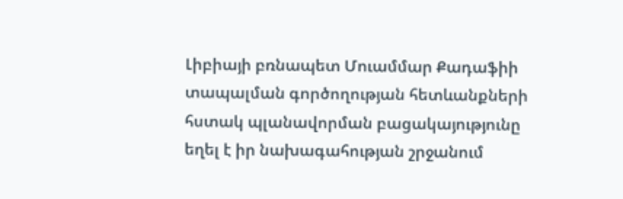Լիբիայի բռնապետ Մուամմար Քադաֆիի տապալման գործողության հետևանքների հստակ պլանավորման բացակայությունը եղել է իր նախագահության շրջանում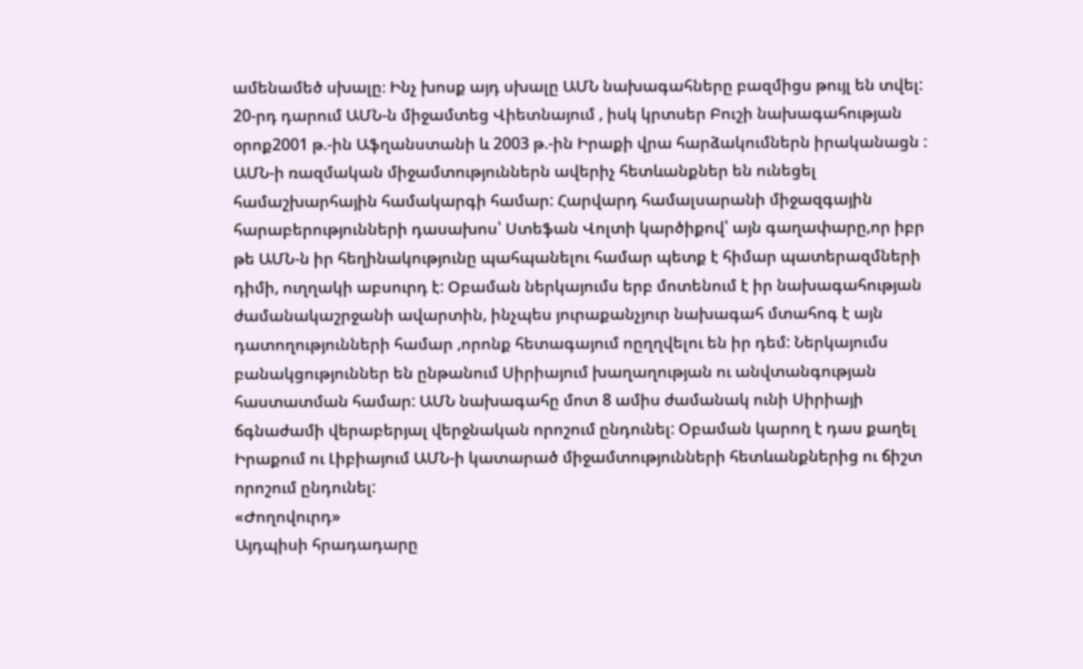ամենամեծ սխալը։ Ինչ խոսք այդ սխալը ԱՄՆ նախագահները բազմիցս թույլ են տվել: 20-րդ դարում ԱՄՆ-ն միջամտեց Վիետնայում , իսկ կրտսեր Բուշի նախագահության օրոք2001 թ.-ին Աֆղանստանի և 2003 թ.-ին Իրաքի վրա հարձակումներն իրականացն : ԱՄՆ-ի ռազմական միջամտություններն ավերիչ հետևանքներ են ունեցել համաշխարհային համակարգի համար: Հարվարդ համալսարանի միջազգային հարաբերությունների դասախոս՝ Ստեֆան Վոլտի կարծիքով՝ այն գաղափարը,որ իբր թե ԱՄՆ-ն իր հեղինակությունը պահպանելու համար պետք է հիմար պատերազմների դիմի, ուղղակի աբսուրդ է: Օբաման ներկայումս երբ մոտենում է իր նախագահության ժամանակաշրջանի ավարտին, ինչպես յուրաքանչյուր նախագահ մտահոգ է այն դատողությունների համար ,որոնք հետագայում ոըղղվելու են իր դեմ: Ներկայումս բանակցություններ են ընթանում Սիրիայում խաղաղության ու անվտանգության հաստատման համար: ԱՄՆ նախագահը մոտ 8 ամիս ժամանակ ունի Սիրիայի ճգնաժամի վերաբերյալ վերջնական որոշում ընդունել: Օբաման կարող է դաս քաղել Իրաքում ու Լիբիայում ԱՄՆ-ի կատարած միջամտությունների հետևանքներից ու ճիշտ որոշում ընդունել:
«Ժողովուրդ»
Այդպիսի հրադադարը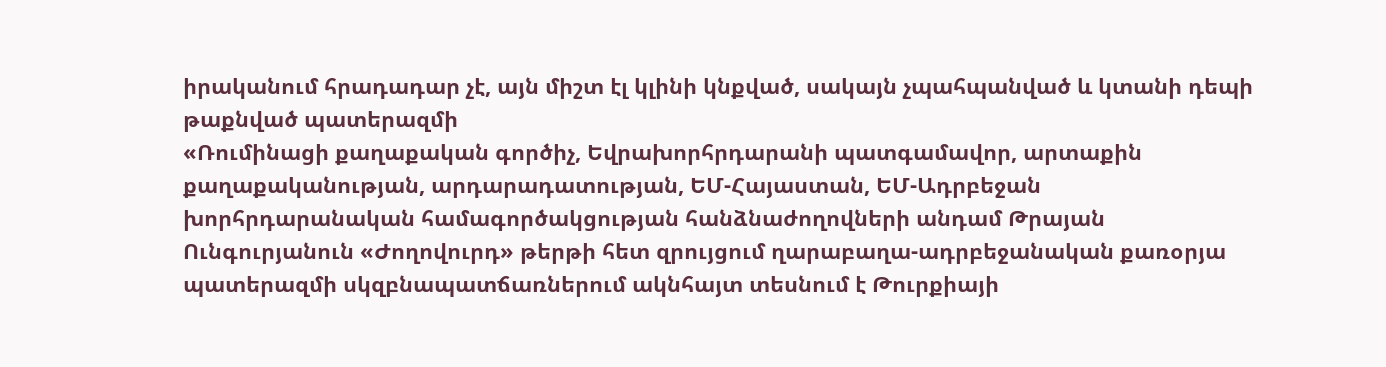իրականում հրադադար չէ, այն միշտ էլ կլինի կնքված, սակայն չպահպանված և կտանի դեպի թաքնված պատերազմի
«Ռումինացի քաղաքական գործիչ, Եվրախորհրդարանի պատգամավոր, արտաքին քաղաքականության, արդարադատության, ԵՄ-Հայաստան, ԵՄ-Ադրբեջան խորհրդարանական համագործակցության հանձնաժողովների անդամ Թրայան Ունգուրյանուն «Ժողովուրդ» թերթի հետ զրույցում ղարաբաղա-ադրբեջանական քառօրյա պատերազմի սկզբնապատճառներում ակնհայտ տեսնում է Թուրքիայի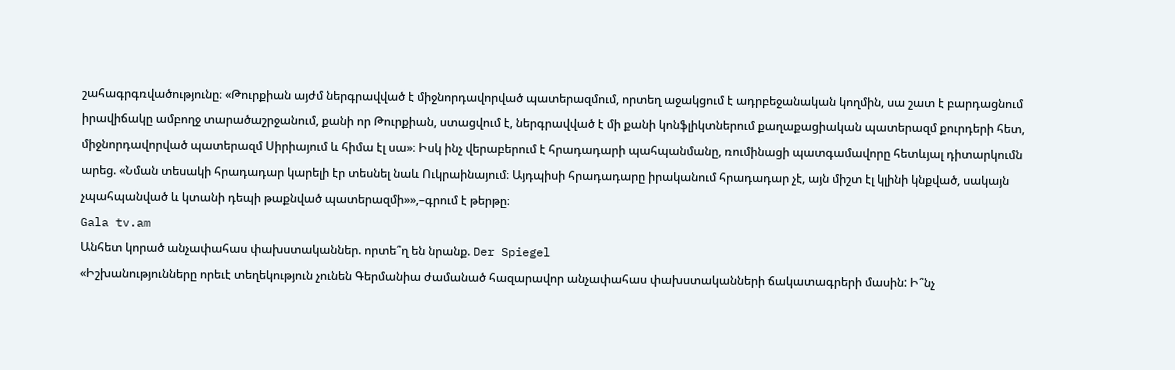շահագրգռվածությունը։ «Թուրքիան այժմ ներգրավված է միջնորդավորված պատերազմում, որտեղ աջակցում է ադրբեջանական կողմին, սա շատ է բարդացնում իրավիճակը ամբողջ տարածաշրջանում, քանի որ Թուրքիան, ստացվում է, ներգրավված է մի քանի կոնֆլիկտներում քաղաքացիական պատերազմ քուրդերի հետ, միջնորդավորված պատերազմ Սիրիայում և հիմա էլ սա»։ Իսկ ինչ վերաբերում է հրադադարի պահպանմանը, ռումինացի պատգամավորը հետևյալ դիտարկումն արեց. «Նման տեսակի հրադադար կարելի էր տեսնել նաև Ուկրաինայում։ Այդպիսի հրադադարը իրականում հրադադար չէ, այն միշտ էլ կլինի կնքված, սակայն չպահպանված և կտանի դեպի թաքնված պատերազմի»»,–գրում է թերթը։
Gala tv.am
Անհետ կորած անչափահաս փախստականներ. որտե՞ղ են նրանք. Der Spiegel
«Իշխանությունները որեւէ տեղեկություն չունեն Գերմանիա ժամանած հազարավոր անչափահաս փախստականների ճակատագրերի մասին: Ի՞նչ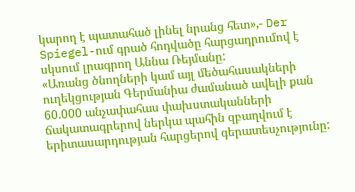կարող է պատահած լինել նրանց հետ»,- Der Spiegel-ում գրած հոդվածը հարցադրումով է սկսում լրագրող Աննա Ռեյմանը:
«Առանց ծնողների կամ այլ մեծահասակների ուղեկցության Գերմանիա ժամանած ավելի քան 60.000 անչափահաս փախստականների ճակատագրերով ներկա պահին զբաղվում է երիտասարդության հարցերով գերատեսչությունը: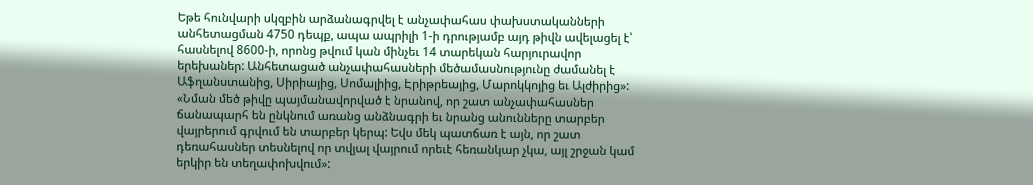Եթե հունվարի սկզբին արձանագրվել է անչափահաս փախստականների անհետացման 4750 դեպք, ապա ապրիլի 1-ի դրությամբ այդ թիվն ավելացել է՝ հասնելով 8600-ի, որոնց թվում կան մինչեւ 14 տարեկան հարյուրավոր երեխաներ: Անհետացած անչափահասների մեծամասնությունը ժամանել է Աֆղանստանից, Սիրիայից, Սոմալիից, Էրիթրեայից, Մարոկկոյից եւ Ալժիրից»:
«Նման մեծ թիվը պայմանավորված է նրանով, որ շատ անչափահասներ ճանապարհ են ընկնում առանց անձնագրի եւ նրանց անունները տարբեր վայրերում գրվում են տարբեր կերպ: Եվս մեկ պատճառ է այն, որ շատ դեռահասներ տեսնելով որ տվյալ վայրում որեւէ հեռանկար չկա, այլ շրջան կամ երկիր են տեղափոխվում»: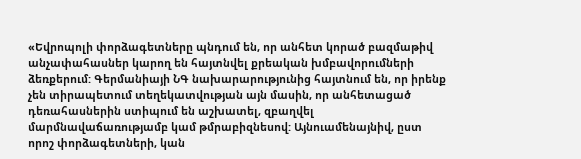«Եվրոպոլի փորձագետները պնդում են, որ անհետ կորած բազմաթիվ անչափահասներ կարող են հայտնվել քրեական խմբավորումների ձեռքերում: Գերմանիայի ՆԳ նախարարությունից հայտնում են, որ իրենք չեն տիրապետում տեղեկատվության այն մասին, որ անհետացած դեռահասներին ստիպում են աշխատել, զբաղվել մարմնավաճառությամբ կամ թմրաբիզնեսով: Այնուամենայնիվ, ըստ որոշ փորձագետների, կան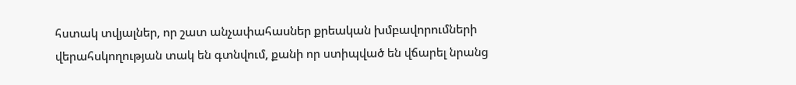հստակ տվյալներ, որ շատ անչափահասներ քրեական խմբավորումների վերահսկողության տակ են գտնվում, քանի որ ստիպված են վճարել նրանց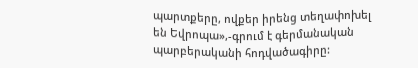պարտքերը, ովքեր իրենց տեղափոխել են Եվրոպա»,-գրում է գերմանական պարբերականի հոդվածագիրը: